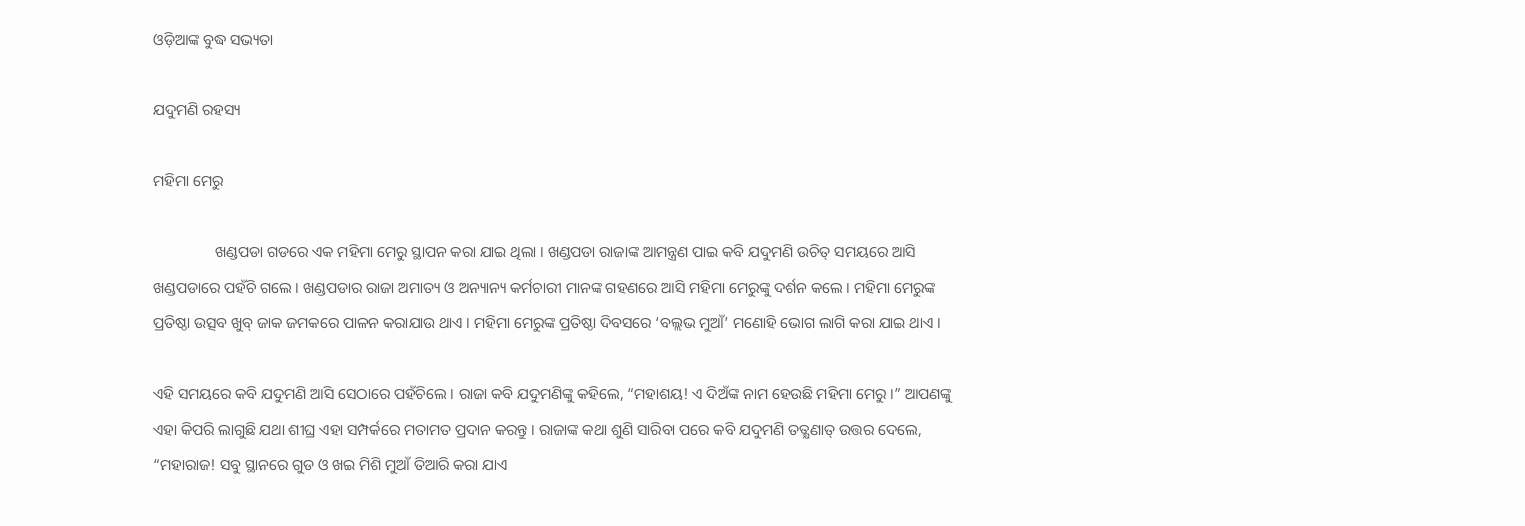ଓଡ଼ିଆଙ୍କ ବୁଦ୍ଧ ସଭ୍ୟତା

ଯଦୁମଣି ରହସ୍ୟ

ମହିମା ମେରୁ

                ଖଣ୍ଡପଡା ଗଡରେ ଏକ ମହିମା ମେରୁ ସ୍ଥାପନ କରା ଯାଇ ଥିଲା । ଖଣ୍ଡପଡା ରାଜାଙ୍କ ଆମନ୍ତ୍ରଣ ପାଇ କବି ଯଦୁମଣି ଉଚିତ୍ ସମୟରେ ଆସି ଖଣ୍ଡପଡାରେ ପହଁଚି ଗଲେ । ଖଣ୍ଡପଡାର ରାଜା ଅମାତ୍ୟ ଓ ଅନ୍ୟାନ୍ୟ କର୍ମଚାରୀ ମାନଙ୍କ ଗହଣରେ ଆସି ମହିମା ମେରୁଙ୍କୁ ଦର୍ଶନ କଲେ । ମହିମା ମେରୁଙ୍କ ପ୍ରତିଷ୍ଠା ଉତ୍ସବ ଖୁବ୍ ଜାକ ଜମକରେ ପାଳନ କରାଯାଉ ଥାଏ । ମହିମା ମେରୁଙ୍କ ପ୍ରତିଷ୍ଠା ଦିବସରେ ‘ବଲ୍ଲଭ ମୁଆଁ’ ମଣୋହି ଭୋଗ ଲାଗି କରା ଯାଇ ଥାଏ ।

ଏହି ସମୟରେ କବି ଯଦୁମଣି ଆସି ସେଠାରେ ପହଁଚିଲେ । ରାଜା କବି ଯଦୁମଣିଙ୍କୁ କହିଲେ, “ମହାଶୟ! ଏ ଦିଅଁଙ୍କ ନାମ ହେଉଛି ମହିମା ମେରୁ ।” ଆପଣଙ୍କୁ ଏହା କିପରି ଲାଗୁଛି ଯଥା ଶୀଘ୍ର ଏହା ସମ୍ପର୍କରେ ମତାମତ ପ୍ରଦାନ କରନ୍ତୁ । ରାଜାଙ୍କ କଥା ଶୁଣି ସାରିବା ପରେ କବି ଯଦୁମଣି ତତ୍କ୍ଷଣାତ୍ ଉତ୍ତର ଦେଲେ, “ମହାରାଜ! ସବୁ ସ୍ଥାନରେ ଗୁଡ ଓ ଖଇ ମିଶି ମୁଆଁ ତିଆରି କରା ଯାଏ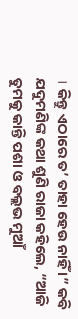। କିନ୍ତୁ ଏଠାରେ ତ’ ତାହା ହେଉ ନାହିଁ ।” କବି ଯଦୁମଣିଙ୍କ କଥା ଶୁଣି ରାଜା କହିଲେ, “ଆଜି ତୁମକୁ କାନ୍ତି ପଶା ଓ ବଲ୍ଲଭ ମୁଆଁ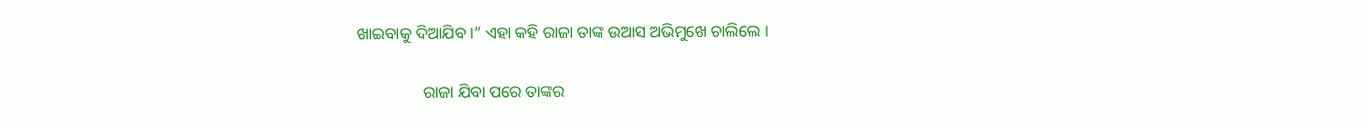ଖାଇବାକୁ ଦିଆଯିବ ।” ଏହା କହି ରାଜା ତାଙ୍କ ଉଆସ ଅଭିମୁଖେ ଚାଲିଲେ ।

                ରାଜା ଯିବା ପରେ ତାଙ୍କର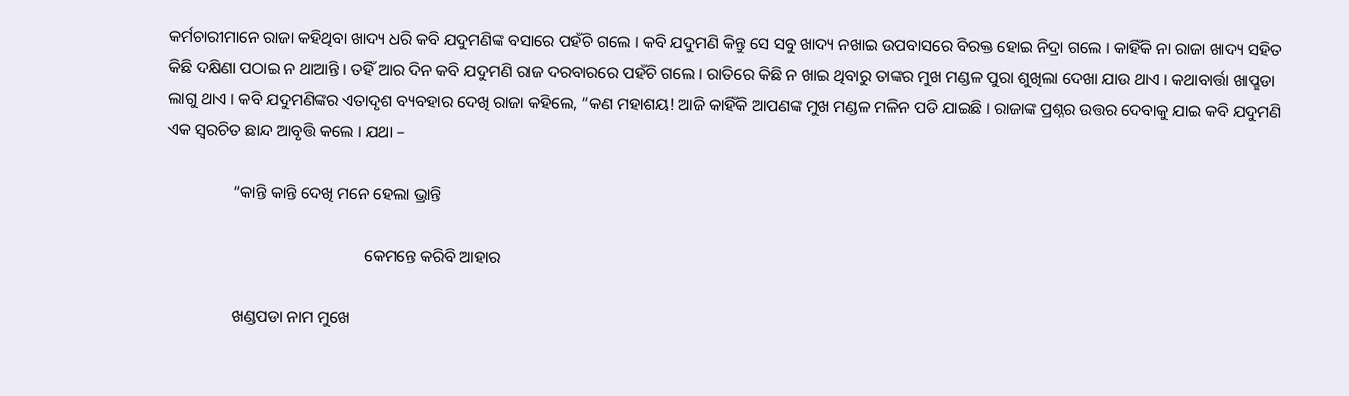କର୍ମଚାରୀମାନେ ରାଜା କହିଥିବା ଖାଦ୍ୟ ଧରି କବି ଯଦୁମଣିଙ୍କ ବସାରେ ପହଁଚି ଗଲେ । କବି ଯଦୁମଣି କିନ୍ତୁ ସେ ସବୁ ଖାଦ୍ୟ ନଖାଇ ଉପବାସରେ ବିରକ୍ତ ହୋଇ ନିଦ୍ରା ଗଲେ । କାହିଁକି ନା ରାଜା ଖାଦ୍ୟ ସହିତ କିଛି ଦକ୍ଷିଣା ପଠାଇ ନ ଥାଆନ୍ତି । ତହିଁ ଆର ଦିନ କବି ଯଦୁମଣି ରାଜ ଦରବାରରେ ପହଁଚି ଗଲେ । ରାତିରେ କିଛି ନ ଖାଇ ଥିବାରୁ ତାଙ୍କର ମୁଖ ମଣ୍ଡଳ ପୁରା ଶୁଖିଲା ଦେଖା ଯାଉ ଥାଏ । କଥାବାର୍ତ୍ତା ଖାପ୍ଛଡା ଲାଗୁ ଥାଏ । କବି ଯଦୁମଣିଙ୍କର ଏତାଦୃଶ ବ୍ୟବହାର ଦେଖି ରାଜା କହିଲେ, “କଣ ମହାଶୟ! ଆଜି କାହିଁକି ଆପଣଙ୍କ ମୁଖ ମଣ୍ଡଳ ମଳିନ ପଡି ଯାଇଛି । ରାଜାଙ୍କ ପ୍ରଶ୍ନର ଉତ୍ତର ଦେବାକୁ ଯାଇ କବି ଯଦୁମଣି ଏକ ସ୍ୱରଚିତ ଛାନ୍ଦ ଆବୃତ୍ତି କଲେ । ଯଥା –

                “କାନ୍ତି କାନ୍ତି ଦେଖି ମନେ ହେଲା ଭ୍ରାନ୍ତି

                                                କେମନ୍ତେ କରିବି ଆହାର

                ଖଣ୍ଡପଡା ନାମ ମୁଖେ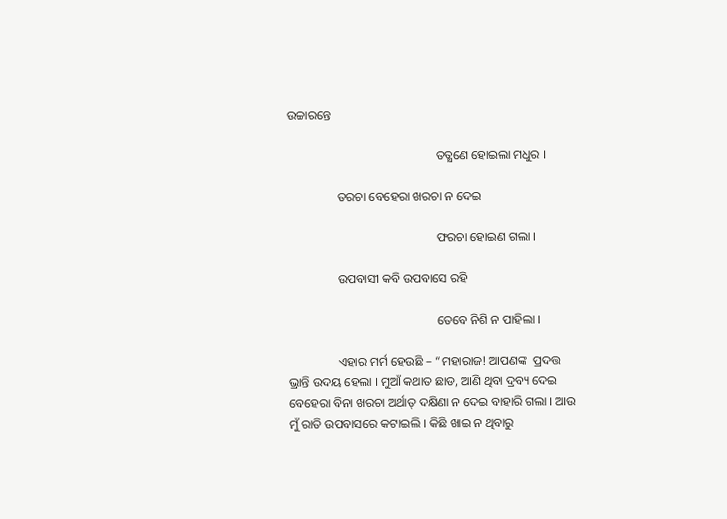ଉଚ୍ଚାରନ୍ତେ

                                                ତତ୍କ୍ଷଣେ ହୋଇଲା ମଧୁର ।

                ତରଚା ବେହେରା ଖରଚା ନ ଦେଇ

                                                ଫରଚା ହୋଇଣ ଗଲା ।

                ଉପବାସୀ କବି ଉପବାସେ ରହି

                                                ତେବେ ନିଶି ନ ପାହିଲା ।

                ଏହାର ମର୍ମ ହେଉଛି – “ମହାରାଜ! ଆପଣଙ୍କ  ପ୍ରଦତ୍ତ ଭ୍ରାନ୍ତି ଉଦୟ ହେଲା । ମୁଆଁ କଥାତ ଛାଡ, ଆଣି ଥିବା ଦ୍ରବ୍ୟ ଦେଇ ବେହେରା ବିନା ଖରଚା ଅର୍ଥାତ୍ ଦକ୍ଷିଣା ନ ଦେଇ ବାହାରି ଗଲା । ଆଉ ମୁଁ ରାତି ଉପବାସରେ କଟାଇଲି । କିଛି ଖାଇ ନ ଥିବାରୁ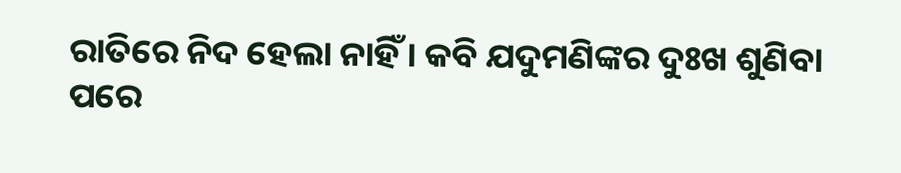ରାତିରେ ନିଦ ହେଲା ନାହିଁ । କବି ଯଦୁମଣିଙ୍କର ଦୁଃଖ ଶୁଣିବା ପରେ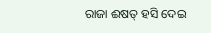ରାଜା ଈଷତ୍ ହସି ଦେଇ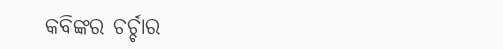କବିଙ୍କର ଚର୍ଚ୍ଚାର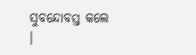ସୁବନ୍ଦୋବସ୍ତ କଲେ ।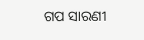ଗପ ସାରଣୀ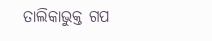ତାଲିକାଭୁକ୍ତ ଗପ